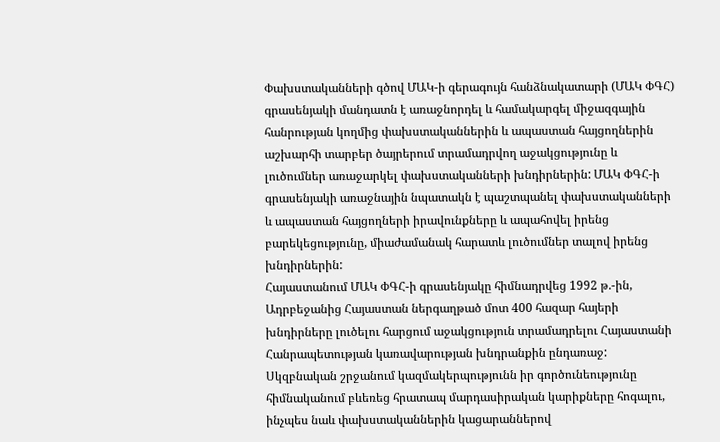Փախստականների գծով ՄԱԿ-ի գերագույն հանձնակատարի (ՄԱԿ ՓԳՀ) գրասենյակի մանդատն է առաջնորդել և համակարգել միջազգային հանրության կողմից փախստականներին և ապաստան հայցողներին աշխարհի տարբեր ծայրերում տրամադրվող աջակցությունը և լուծումներ առաջարկել փախստականների խնդիրներին: ՄԱԿ ՓԳՀ-ի գրասենյակի առաջնային նպատակն է պաշտպանել փախստականների և ապաստան հայցողների իրավունքները և ապահովել իրենց բարեկեցությունը, միաժամանակ հարատև լուծումներ տալով իրենց խնդիրներին:
Հայաստանում ՄԱԿ ՓԳՀ-ի գրասենյակը հիմնադրվեց 1992 թ.-ին, Ադրբեջանից Հայաստան ներգաղթած մոտ 400 հազար հայերի խնդիրները լուծելու հարցում աջակցություն տրամադրելու Հայաստանի Հանրապետության կառավարության խնդրանքին ընդառաջ: Սկզբնական շրջանում կազմակերպությունն իր գործունեությունը հիմնականում բևեռեց հրատապ մարդասիրական կարիքները հոգալու, ինչպես նաև փախստականներին կացարաններով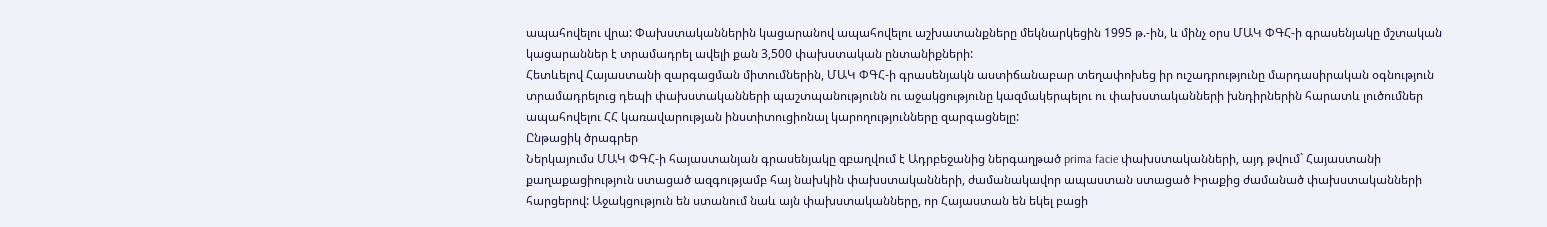ապահովելու վրա: Փախստականներին կացարանով ապահովելու աշխատանքները մեկնարկեցին 1995 թ.-ին, և մինչ օրս ՄԱԿ ՓԳՀ-ի գրասենյակը մշտական կացարաններ է տրամադրել ավելի քան 3,500 փախստական ընտանիքների:
Հետևելով Հայաստանի զարգացման միտումներին, ՄԱԿ ՓԳՀ-ի գրասենյակն աստիճանաբար տեղափոխեց իր ուշադրությունը մարդասիրական օգնություն տրամադրելուց դեպի փախստականների պաշտպանությունն ու աջակցությունը կազմակերպելու ու փախստականների խնդիրներին հարատև լուծումներ ապահովելու ՀՀ կառավարության ինստիտուցիոնալ կարողությունները զարգացնելը:
Ընթացիկ ծրագրեր
Ներկայումս ՄԱԿ ՓԳՀ-ի հայաստանյան գրասենյակը զբաղվում է Ադրբեջանից ներգաղթած prima facie փախստականների, այդ թվում` Հայաստանի քաղաքացիություն ստացած ազգությամբ հայ նախկին փախստականների, ժամանակավոր ապաստան ստացած Իրաքից ժամանած փախստականների հարցերով: Աջակցություն են ստանում նաև այն փախստականները, որ Հայաստան են եկել բացի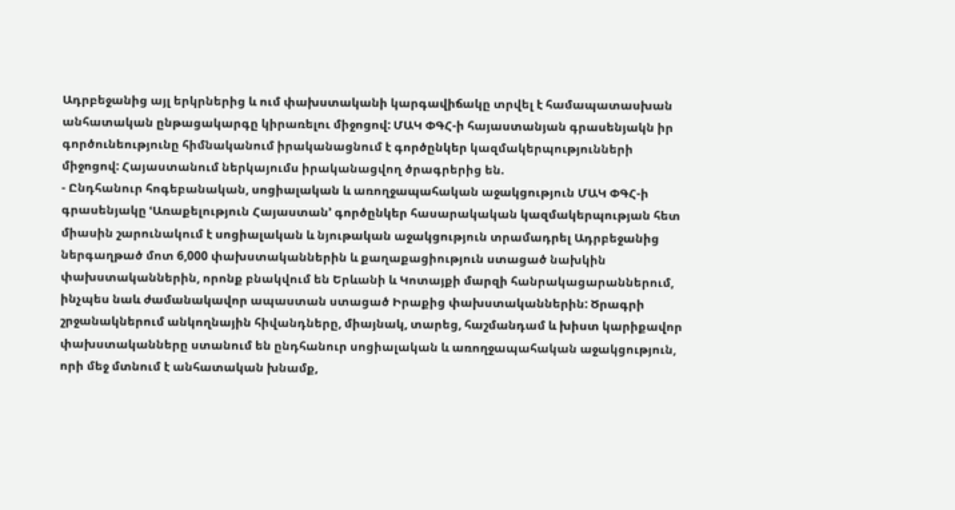Ադրբեջանից այլ երկրներից և ում փախստականի կարգավիճակը տրվել է համապատասխան անհատական ընթացակարգը կիրառելու միջոցով: ՄԱԿ ՓԳՀ-ի հայաստանյան գրասենյակն իր գործունեությունը հիմնականում իրականացնում է գործընկեր կազմակերպությունների միջոցով: Հայաստանում ներկայումս իրականացվող ծրագրերից են.
- Ընդհանուր հոգեբանական, սոցիալական և առողջապահական աջակցություն ՄԱԿ ՓԳՀ-ի գրասենյակը ՙԱռաքելություն Հայաստան՚ գործընկեր հասարակական կազմակերպության հետ միասին շարունակում է սոցիալական և նյութական աջակցություն տրամադրել Ադրբեջանից ներգաղթած մոտ 6,000 փախստականներին և քաղաքացիություն ստացած նախկին փախստականներին, որոնք բնակվում են Երևանի և Կոտայքի մարզի հանրակացարաններում, ինչպես նաև ժամանակավոր ապաստան ստացած Իրաքից փախստականներին: Ծրագրի շրջանակներում անկողնային հիվանդները, միայնակ, տարեց, հաշմանդամ և խիստ կարիքավոր փախստականները ստանում են ընդհանուր սոցիալական և առողջապահական աջակցություն, որի մեջ մտնում է անհատական խնամք,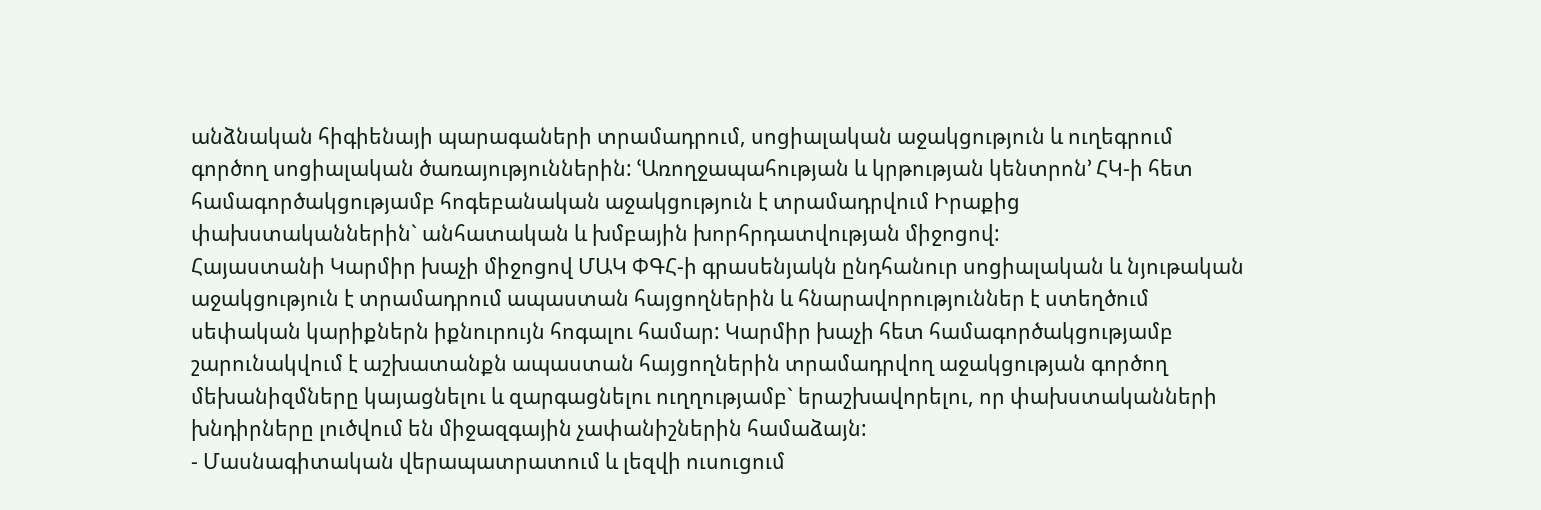անձնական հիգիենայի պարագաների տրամադրում, սոցիալական աջակցություն և ուղեգրում գործող սոցիալական ծառայություններին: ՙԱռողջապահության և կրթության կենտրոն՚ ՀԿ-ի հետ համագործակցությամբ հոգեբանական աջակցություն է տրամադրվում Իրաքից փախստականներին` անհատական և խմբային խորհրդատվության միջոցով:
Հայաստանի Կարմիր խաչի միջոցով ՄԱԿ ՓԳՀ-ի գրասենյակն ընդհանուր սոցիալական և նյութական աջակցություն է տրամադրում ապաստան հայցողներին և հնարավորություններ է ստեղծում սեփական կարիքներն իքնուրույն հոգալու համար: Կարմիր խաչի հետ համագործակցությամբ շարունակվում է աշխատանքն ապաստան հայցողներին տրամադրվող աջակցության գործող մեխանիզմները կայացնելու և զարգացնելու ուղղությամբ` երաշխավորելու, որ փախստականների խնդիրները լուծվում են միջազգային չափանիշներին համաձայն:
- Մասնագիտական վերապատրատում և լեզվի ուսուցում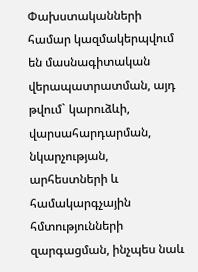Փախստականների համար կազմակերպվում են մասնագիտական վերապատրատման, այդ թվում` կարուձևի, վարսահարդարման, նկարչության, արհեստների և համակարգչային հմտությունների զարգացման, ինչպես նաև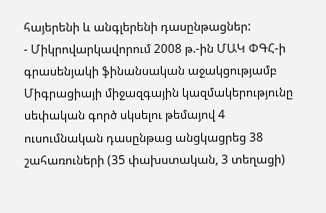հայերենի և անգլերենի դասընթացներ:
- Միկրովարկավորում 2008 թ.-ին ՄԱԿ ՓԳՀ-ի գրասենյակի ֆինանսական աջակցությամբ Միգրացիայի միջազգային կազմակերությունը սեփական գործ սկսելու թեմայով 4 ուսումնական դասընթաց անցկացրեց 38 շահառուների (35 փախստական, 3 տեղացի)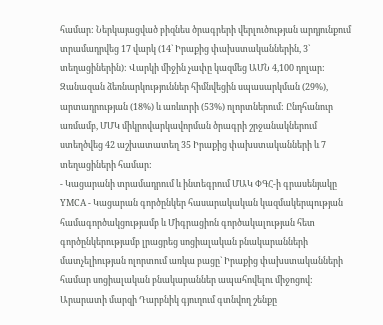համար: Ներկայացված բիզնես ծրագրերի վերլուծության արդյունքում տրամադրվեց 17 վարկ (14` Իրաքից փախստականներին, 3` տեղացիներին): Վարկի միջին չափը կազմեց ԱՄՆ 4,100 դոլար: Զանազան ձեռնարկություններ հիմնվեցին սպասարկման (29%), արտադրության (18%) և առևտրի (53%) ոլորտներում: Ընդհանուր առմամբ, ՄՄԿ միկրովարկավորման ծրագրի շրջանակներում ստեղծվեց 42 աշխատատեղ 35 Իրաքից փախստականների և 7 տեղացիների համար:
- Կացարանի տրամադրում և ինտեգրում ՄԱԿ ՓԳՀ-ի գրասենյակը YMCA - Կացարան գործընկեր հասարակական կազմակերպության համագործակցությամբ և Միգրացիոն գործակալության հետ գործընկերությամբ լրացրեց սոցիալական բնակարանների մատչելիության ոլորտում առկա բացը` Իրաքից փախստականների համար սոցիալական բնակարաններ ապահովելու միջոցով: Արարատի մարզի Դարբնիկ գյուղում գտնվող շենքը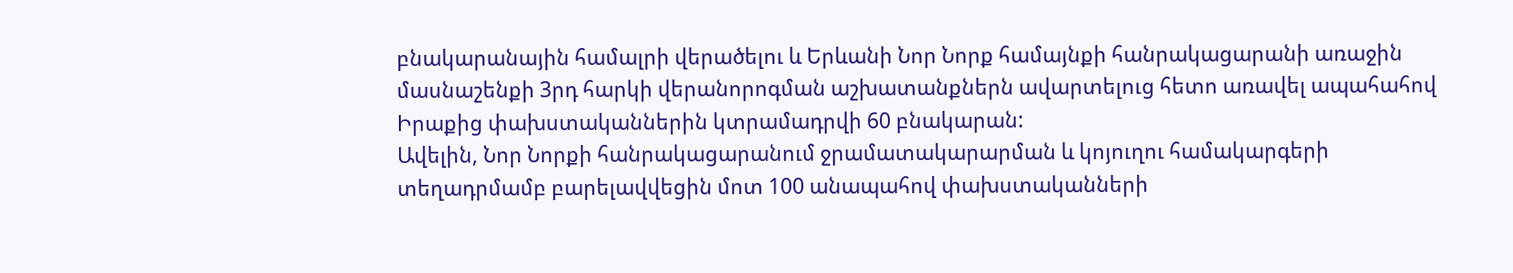բնակարանային համալրի վերածելու և Երևանի Նոր Նորք համայնքի հանրակացարանի առաջին մասնաշենքի 3րդ հարկի վերանորոգման աշխատանքներն ավարտելուց հետո առավել ապահահով Իրաքից փախստականներին կտրամադրվի 60 բնակարան:
Ավելին, Նոր Նորքի հանրակացարանում ջրամատակարարման և կոյուղու համակարգերի տեղադրմամբ բարելավվեցին մոտ 100 անապահով փախստականների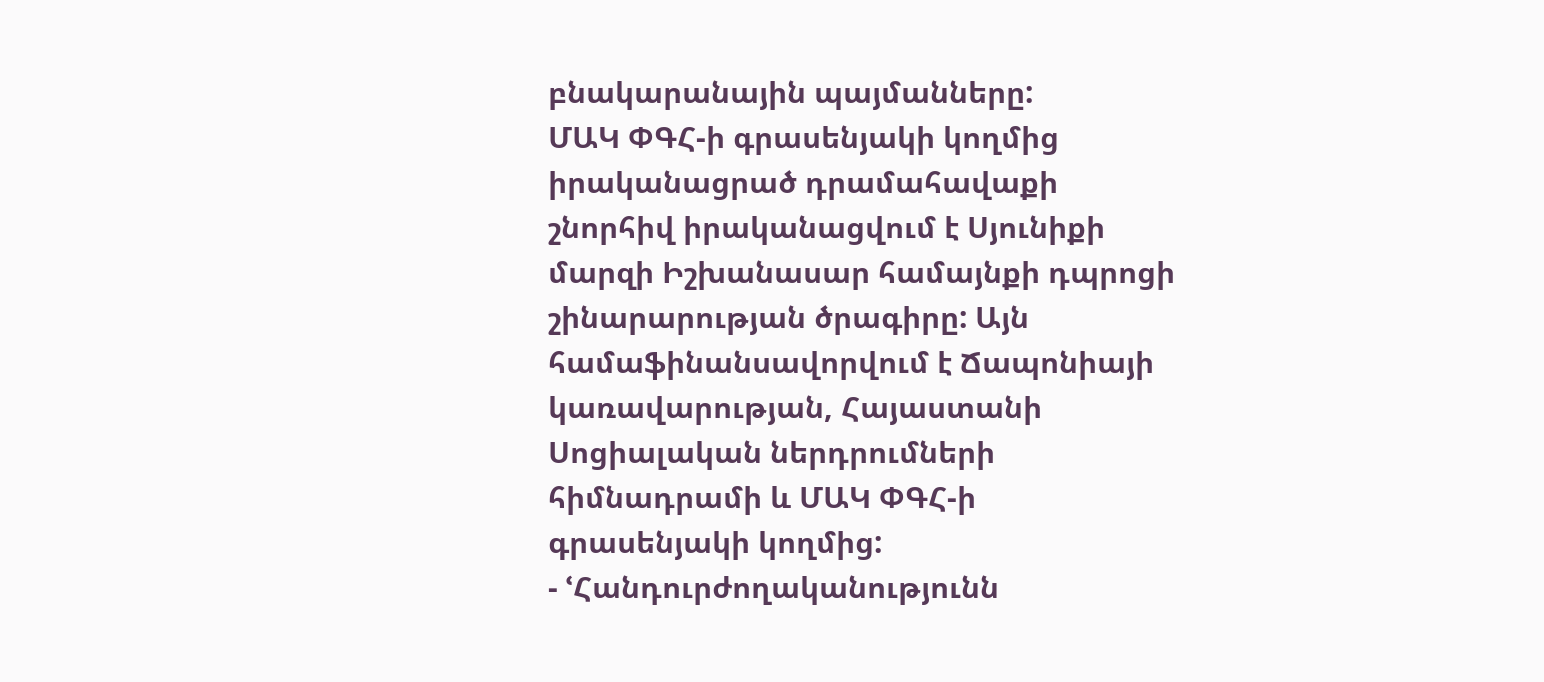բնակարանային պայմանները:
ՄԱԿ ՓԳՀ-ի գրասենյակի կողմից իրականացրած դրամահավաքի շնորհիվ իրականացվում է Սյունիքի մարզի Իշխանասար համայնքի դպրոցի շինարարության ծրագիրը: Այն համաֆինանսավորվում է Ճապոնիայի կառավարության, Հայաստանի Սոցիալական ներդրումների հիմնադրամի և ՄԱԿ ՓԳՀ-ի գրասենյակի կողմից:
- ՙՀանդուրժողականությունն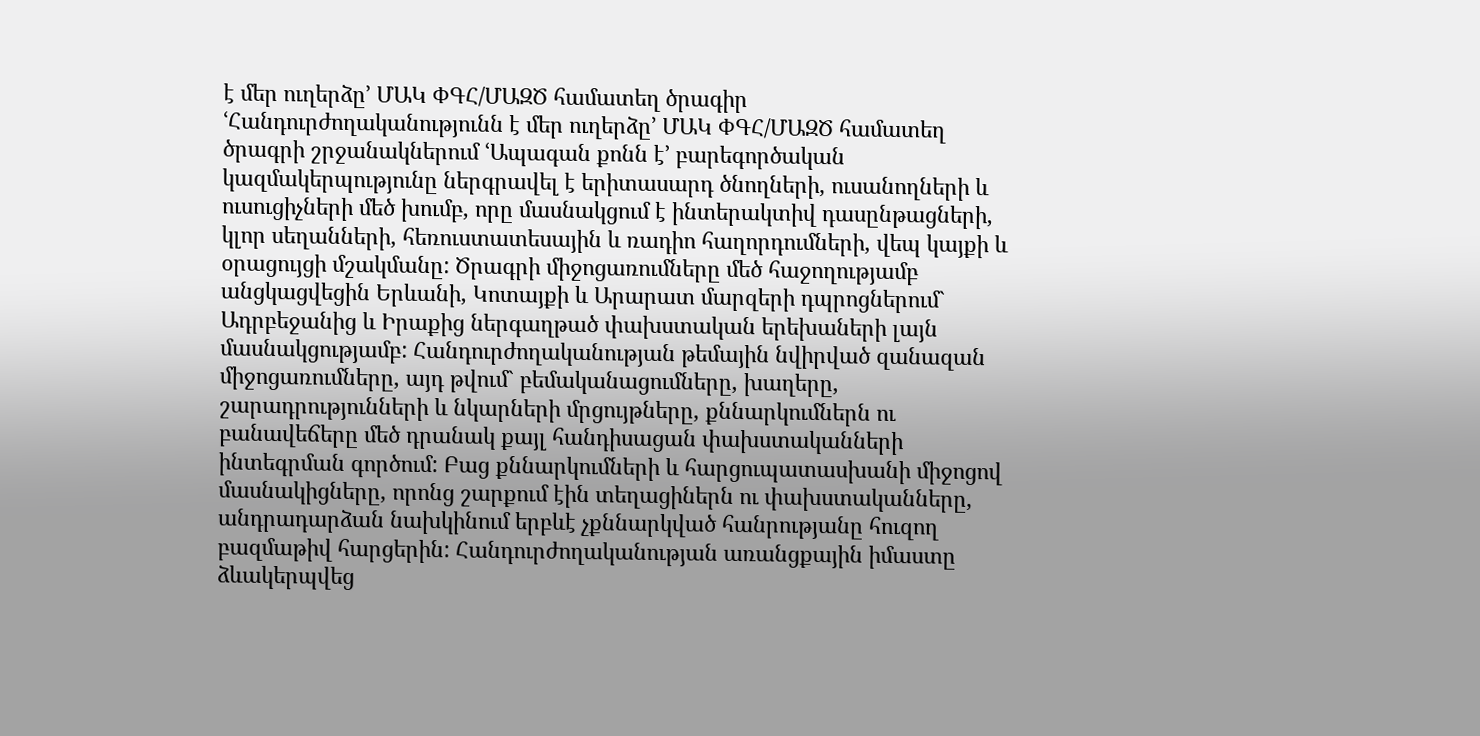է մեր ուղերձը՚ ՄԱԿ ՓԳՀ/ՄԱԶԾ համատեղ ծրագիր ՙՀանդուրժողականությունն է մեր ուղերձը՚ ՄԱԿ ՓԳՀ/ՄԱԶԾ համատեղ ծրագրի շրջանակներում ՙԱպագան քոնն է՚ բարեգործական կազմակերպությունը ներգրավել է երիտասարդ ծնողների, ուսանողների և ուսուցիչների մեծ խումբ, որը մասնակցում է ինտերակտիվ դասընթացների, կլոր սեղանների, հեռուստատեսային և ռադիո հաղորդումների, վեպ կայքի և օրացույցի մշակմանը: Ծրագրի միջոցառումները մեծ հաջողությամբ անցկացվեցին Երևանի, Կոտայքի և Արարատ մարզերի դպրոցներում` Ադրբեջանից և Իրաքից ներգաղթած փախստական երեխաների լայն մասնակցությամբ: Հանդուրժողականության թեմային նվիրված զանազան միջոցառումները, այդ թվում` բեմականացումները, խաղերը, շարադրությունների և նկարների մրցույթները, քննարկումներն ու բանավեճերը մեծ դրանակ քայլ հանդիսացան փախստականների ինտեգրման գործում: Բաց քննարկումների և հարցուպատասխանի միջոցով մասնակիցները, որոնց շարքում էին տեղացիներն ու փախստականները, անդրադարձան նախկինում երբևէ չքննարկված հանրությանը հուզող բազմաթիվ հարցերին: Հանդուրժողականության առանցքային իմաստը ձևակերպվեց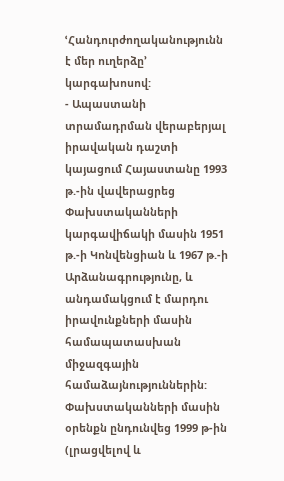ՙՀանդուրժողականությունն է մեր ուղերձը՚ կարգախոսով:
- Ապաստանի տրամադրման վերաբերյալ իրավական դաշտի կայացում Հայաստանը 1993 թ.-ին վավերացրեց Փախստականների կարգավիճակի մասին 1951 թ.-ի Կոնվենցիան և 1967 թ.-ի Արձանագրությունը, և անդամակցում է մարդու իրավունքների մասին համապատասխան միջազգային համաձայնություններին: Փախստականների մասին օրենքն ընդունվեց 1999 թ-ին (լրացվելով և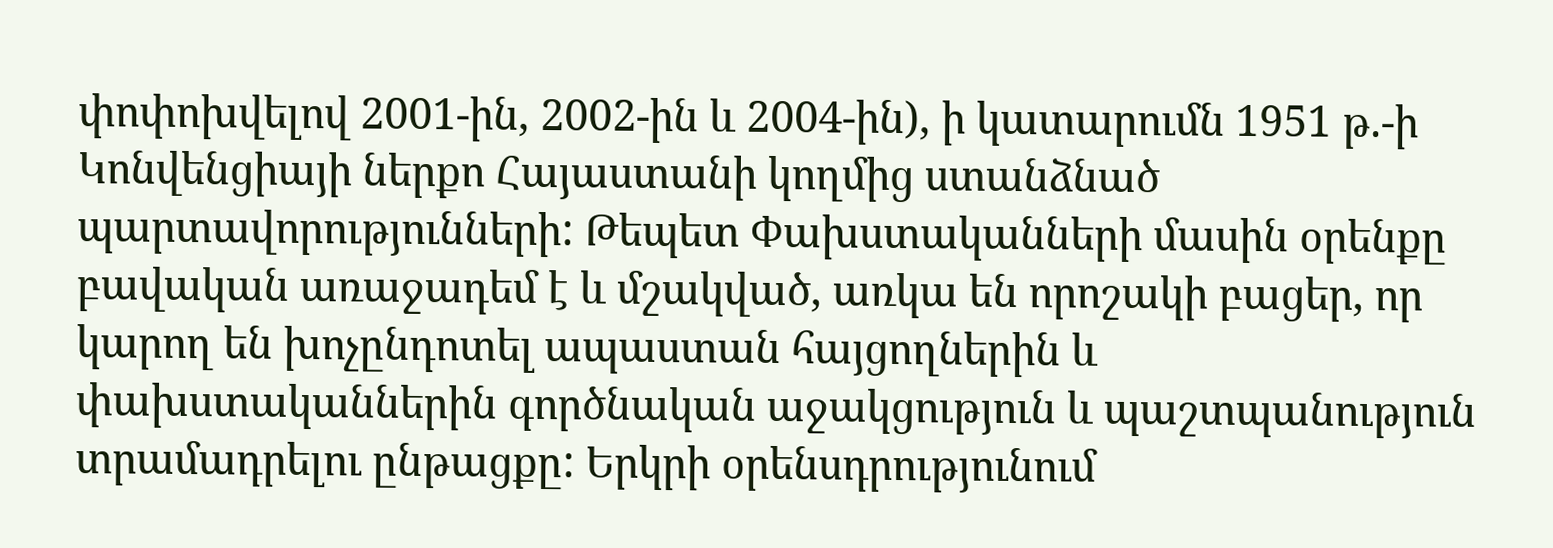փոփոխվելով 2001-ին, 2002-ին և 2004-ին), ի կատարումն 1951 թ.-ի Կոնվենցիայի ներքո Հայաստանի կողմից ստանձնած պարտավորությունների: Թեպետ Փախստականների մասին օրենքը բավական առաջադեմ է և մշակված, առկա են որոշակի բացեր, որ կարող են խոչընդոտել ապաստան հայցողներին և փախստականներին գործնական աջակցություն և պաշտպանություն տրամադրելու ընթացքը: Երկրի օրենսդրությունում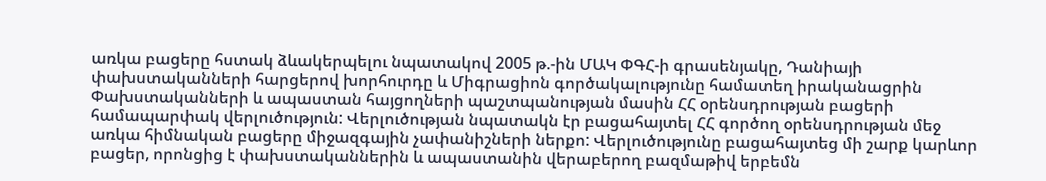առկա բացերը հստակ ձևակերպելու նպատակով 2005 թ.-ին ՄԱԿ ՓԳՀ-ի գրասենյակը, Դանիայի փախստականների հարցերով խորհուրդը և Միգրացիոն գործակալությունը համատեղ իրականացրին Փախստականների և ապաստան հայցողների պաշտպանության մասին ՀՀ օրենսդրության բացերի համապարփակ վերլուծություն: Վերլուծության նպատակն էր բացահայտել ՀՀ գործող օրենսդրության մեջ առկա հիմնական բացերը միջազգային չափանիշների ներքո: Վերլուծությունը բացահայտեց մի շարք կարևոր բացեր, որոնցից է փախստականներին և ապաստանին վերաբերող բազմաթիվ երբեմն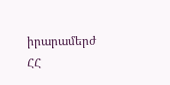իրարամերժ ՀՀ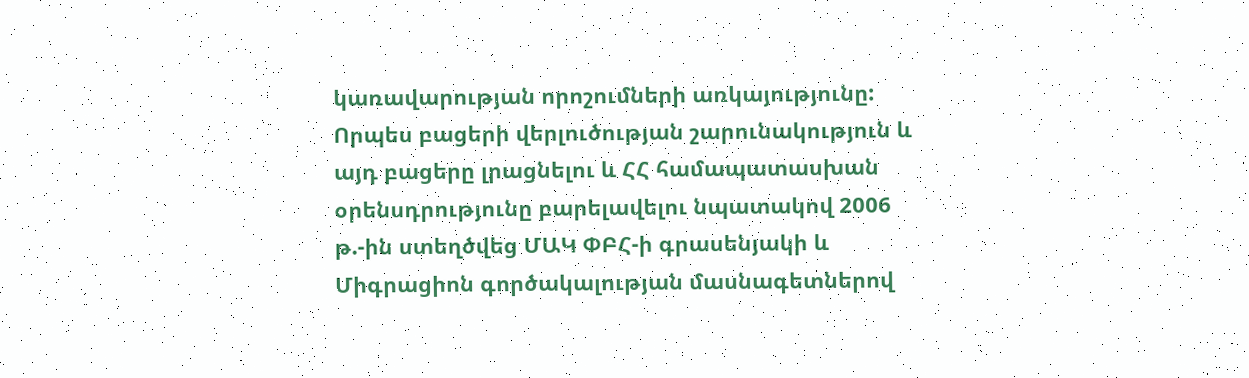կառավարության որոշումների առկայությունը:
Որպես բացերի վերլուծության շարունակություն և այդ բացերը լրացնելու և ՀՀ համապատասխան օրենսդրությունը բարելավելու նպատակով 2006 թ.-ին ստեղծվեց ՄԱԿ ՓԲՀ-ի գրասենյակի և Միգրացիոն գործակալության մասնագետներով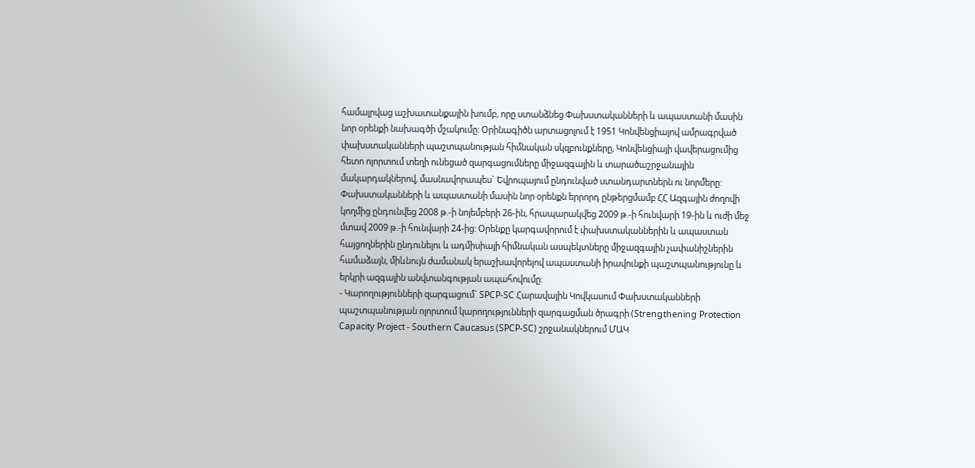համալրվաց աշխատանքային խումբ, որը ստանձնեց Փախստականների և ապաստանի մասին նոր օրենքի նախագծի մշակումը: Օրինագիծն արտացոլում է 1951 Կոնվենցիայով ամրագրված փախստականների պաշտպանության հիմնական սկզբունքները, Կոնվենցիայի վավերացումից հետո ոլորտում տեղի ունեցած զարգացումները միջազգային և տարածաշրջանային մակարդակներով, մասնավորապես` Եվրոպայում ընդունված ստանդարտներն ու նորմերը: Փախստականների և ապաստանի մասին նոր օրենքն երրորդ ընթերցմամբ ՀՀ Ազգային ժողովի կողմից ընդունվեց 2008 թ.-ի նոյեմբերի 26-ին, հրապարակվեց 2009 թ.-ի հունվարի 19-ին և ուժի մեջ մտավ 2009 թ.-ի հունվարի 24-ից: Օրենքը կարգավորում է փախստականներին և ապաստան հայցողներին ընդունելու և ադմիսիայի հիմնական ասպեկտները միջազգային չափանիշներին համաձայն, միևնույն ժամանակ երաշխավորելով ապաստանի իրավունքի պաշտպանությունը և երկրի ազգային անվտանգության ապահովումը:
- Կարողությունների զարգացում` SPCP-SC Հարավային Կովկասում Փախստականների պաշտպանության ոլորտում կարողությունների զարգացման ծրագրի (Strengthening Protection Capacity Project - Southern Caucasus (SPCP-SC) շրջանակներում ՄԱԿ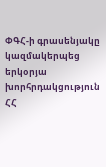ՓԳՀ-ի գրասենյակը կազմակերպեց երկօրյա խորհրդակցություն ՀՀ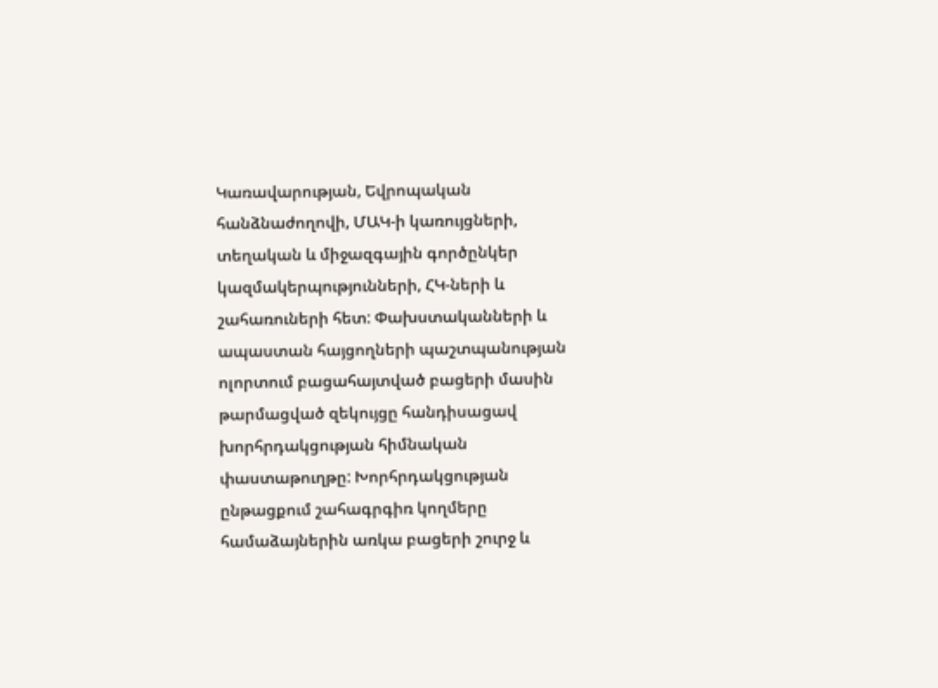Կառավարության, Եվրոպական հանձնաժողովի, ՄԱԿ-ի կառույցների, տեղական և միջազգային գործընկեր կազմակերպությունների, ՀԿ-ների և շահառուների հետ: Փախստականների և ապաստան հայցողների պաշտպանության ոլորտում բացահայտված բացերի մասին թարմացված զեկույցը հանդիսացավ խորհրդակցության հիմնական փաստաթուղթը: Խորհրդակցության ընթացքում շահագրգիռ կողմերը համաձայներին առկա բացերի շուրջ և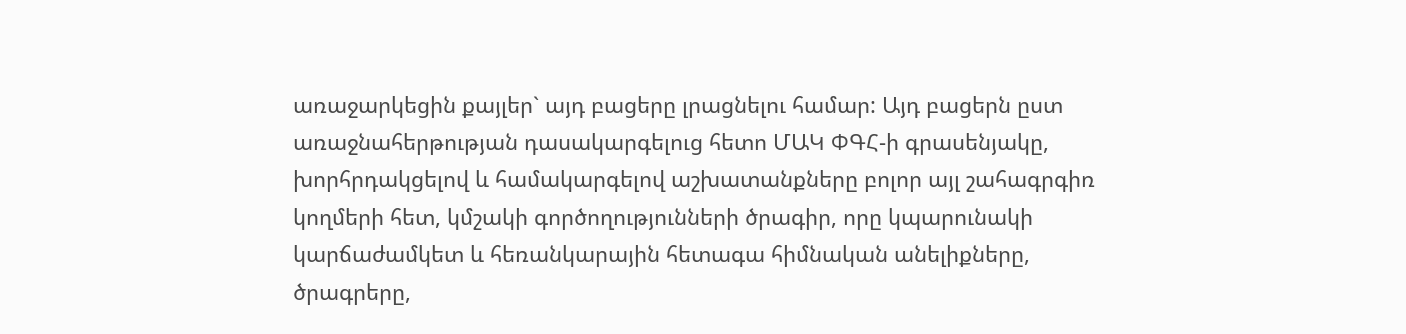առաջարկեցին քայլեր` այդ բացերը լրացնելու համար: Այդ բացերն ըստ առաջնահերթության դասակարգելուց հետո ՄԱԿ ՓԳՀ-ի գրասենյակը, խորհրդակցելով և համակարգելով աշխատանքները բոլոր այլ շահագրգիռ կողմերի հետ, կմշակի գործողությունների ծրագիր, որը կպարունակի կարճաժամկետ և հեռանկարային հետագա հիմնական անելիքները, ծրագրերը,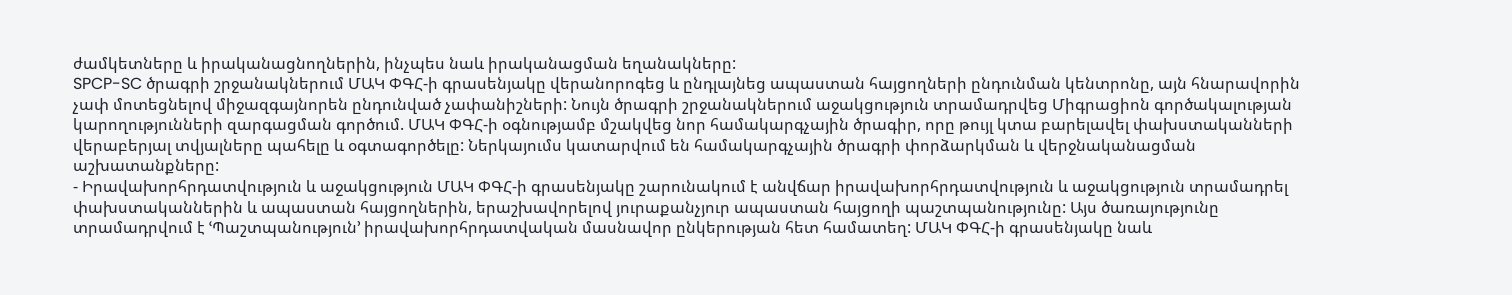ժամկետները և իրականացնողներին, ինչպես նաև իրականացման եղանակները:
SPCP-SC ծրագրի շրջանակներում ՄԱԿ ՓԳՀ-ի գրասենյակը վերանորոգեց և ընդլայնեց ապաստան հայցողների ընդունման կենտրոնը, այն հնարավորին չափ մոտեցնելով միջազգայնորեն ընդունված չափանիշների: Նույն ծրագրի շրջանակներում աջակցություն տրամադրվեց Միգրացիոն գործակալության կարողությունների զարգացման գործում. ՄԱԿ ՓԳՀ-ի օգնությամբ մշակվեց նոր համակարգչային ծրագիր, որը թույլ կտա բարելավել փախստականների վերաբերյալ տվյալները պահելը և օգտագործելը: Ներկայումս կատարվում են համակարգչային ծրագրի փորձարկման և վերջնականացման աշխատանքները:
- Իրավախորհրդատվություն և աջակցություն ՄԱԿ ՓԳՀ-ի գրասենյակը շարունակում է անվճար իրավախորհրդատվություն և աջակցություն տրամադրել փախստականներին և ապաստան հայցողներին, երաշխավորելով յուրաքանչյուր ապաստան հայցողի պաշտպանությունը: Այս ծառայությունը տրամադրվում է ՙՊաշտպանություն՚ իրավախորհրդատվական մասնավոր ընկերության հետ համատեղ: ՄԱԿ ՓԳՀ-ի գրասենյակը նաև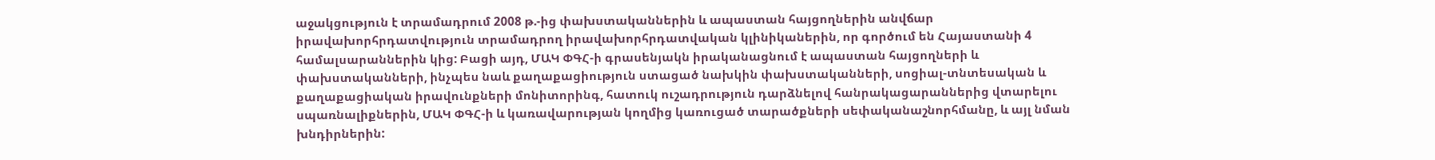աջակցություն է տրամադրում 2008 թ.-ից փախստականներին և ապաստան հայցողներին անվճար իրավախորհրդատվություն տրամադրող իրավախորհրդատվական կլինիկաներին, որ գործում են Հայաստանի 4 համալսարաններին կից: Բացի այդ, ՄԱԿ ՓԳՀ-ի գրասենյակն իրականացնում է ապաստան հայցողների և փախստականների, ինչպես նաև քաղաքացիություն ստացած նախկին փախստականների, սոցիալ-տնտեսական և քաղաքացիական իրավունքների մոնիտորինգ, հատուկ ուշադրություն դարձնելով հանրակացարաններից վտարելու սպառնալիքներին, ՄԱԿ ՓԳՀ-ի և կառավարության կողմից կառուցած տարածքների սեփականաշնորհմանը, և այլ նման խնդիրներին: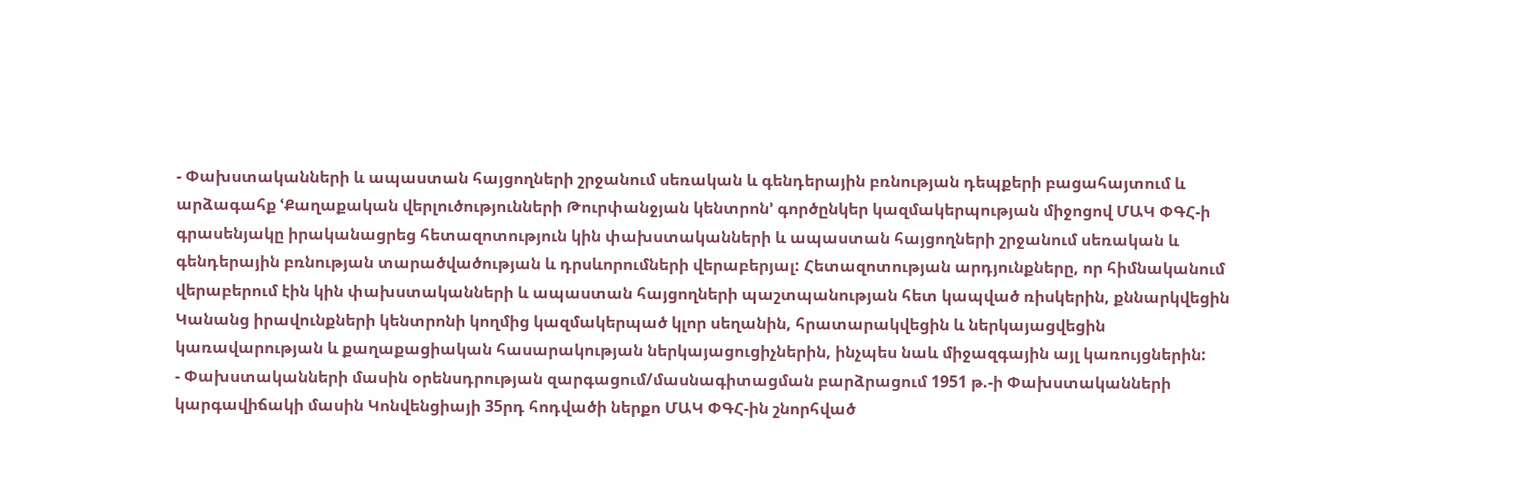- Փախստականների և ապաստան հայցողների շրջանում սեռական և գենդերային բռնության դեպքերի բացահայտում և արձագահք ՙՔաղաքական վերլուծությունների Թուրփանջյան կենտրոն՚ գործընկեր կազմակերպության միջոցով ՄԱԿ ՓԳՀ-ի գրասենյակը իրականացրեց հետազոտություն կին փախստականների և ապաստան հայցողների շրջանում սեռական և գենդերային բռնության տարածվածության և դրսևորումների վերաբերյալ: Հետազոտության արդյունքները, որ հիմնականում վերաբերում էին կին փախստականների և ապաստան հայցողների պաշտպանության հետ կապված ռիսկերին, քննարկվեցին Կանանց իրավունքների կենտրոնի կողմից կազմակերպած կլոր սեղանին, հրատարակվեցին և ներկայացվեցին կառավարության և քաղաքացիական հասարակության ներկայացուցիչներին, ինչպես նաև միջազգային այլ կառույցներին:
- Փախստականների մասին օրենսդրության զարգացում/մասնագիտացման բարձրացում 1951 թ.-ի Փախստականների կարգավիճակի մասին Կոնվենցիայի 35րդ հոդվածի ներքո ՄԱԿ ՓԳՀ-ին շնորհված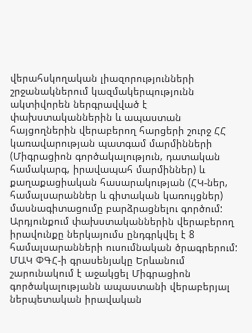վերահսկողական լիազորությունների շրջանակներում կազմակերպությունն ակտիվորեն ներգրավված է փախստականներին և ապաստան հայցողներին վերաբերող հարցերի շուրջ ՀՀ կառավարության պատգամ մարմինների (Միգրացիոն գործակալություն, դատական համակարգ, իրավապահ մարմիններ) և քաղաքացիական հասարակության (ՀԿ-ներ, համալսարաններ և գիտական կառույցներ) մասնագիտացումը բարձրացնելու գործում: Արդյունքում փախստականներին վերաբերող իրավունքը ներկայումս ընդգրկվել է 8 համալսարանների ուսումնական ծրագրերում: ՄԱԿ ՓԳՀ-ի գրասենյակը Երևանում շարունակում է աջակցել Միգրացիոն գործակալությանն ապաստանի վերաբերյալ ներպետական իրավական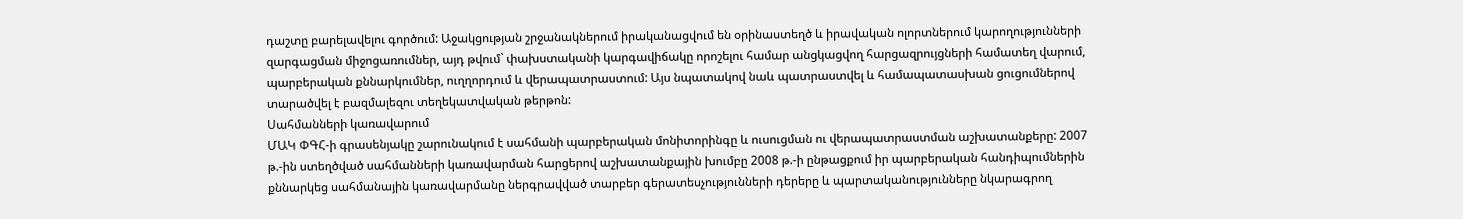դաշտը բարելավելու գործում: Աջակցության շրջանակներում իրականացվում են օրինաստեղծ և իրավական ոլորտներում կարողությունների զարգացման միջոցառումներ, այդ թվում` փախստականի կարգավիճակը որոշելու համար անցկացվող հարցազրույցների համատեղ վարում, պարբերական քննարկումներ, ուղղորդում և վերապատրաստում: Այս նպատակով նաև պատրաստվել և համապատասխան ցուցումներով տարածվել է բազմալեզու տեղեկատվական թերթոն:
Սահմանների կառավարում
ՄԱԿ ՓԳՀ-ի գրասենյակը շարունակում է սահմանի պարբերական մոնիտորինգը և ուսուցման ու վերապատրաստման աշխատանքերը: 2007 թ.-ին ստեղծված սահմանների կառավարման հարցերով աշխատանքային խումբը 2008 թ.-ի ընթացքում իր պարբերական հանդիպումներին քննարկեց սահմանային կառավարմանը ներգրավված տարբեր գերատեսչությունների դերերը և պարտականությունները նկարագրող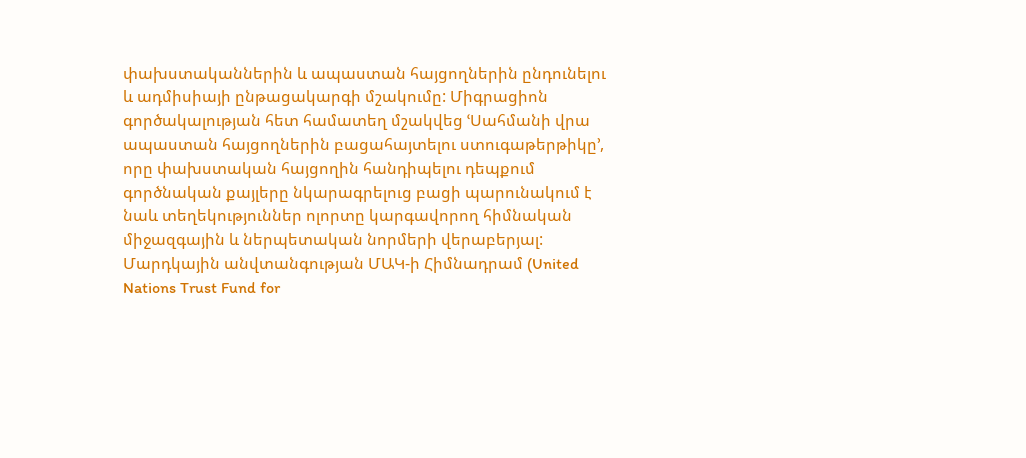փախստականներին և ապաստան հայցողներին ընդունելու և ադմիսիայի ընթացակարգի մշակումը: Միգրացիոն գործակալության հետ համատեղ մշակվեց ՙՍահմանի վրա ապաստան հայցողներին բացահայտելու ստուգաթերթիկը՚, որը փախստական հայցողին հանդիպելու դեպքում գործնական քայլերը նկարագրելուց բացի պարունակում է նաև տեղեկություններ ոլորտը կարգավորող հիմնական միջազգային և ներպետական նորմերի վերաբերյալ:
Մարդկային անվտանգության ՄԱԿ-ի Հիմնադրամ (United Nations Trust Fund for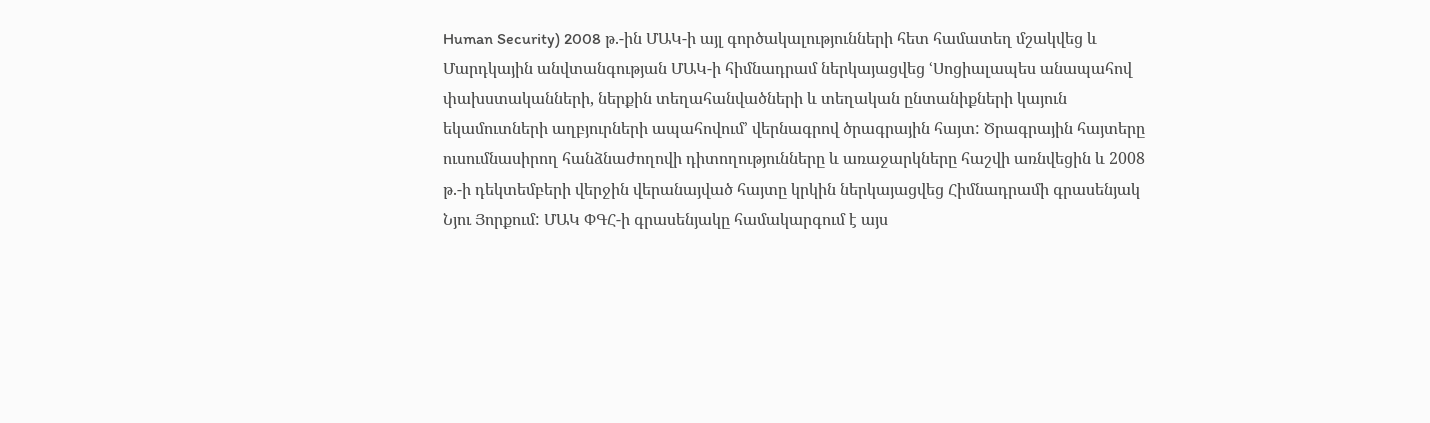Human Security) 2008 թ.-ին ՄԱԿ-ի այլ գործակալությունների հետ համատեղ մշակվեց և Մարդկային անվտանգության ՄԱԿ-ի հիմնադրամ ներկայացվեց ՙՍոցիալապես անապահով փախստականների, ներքին տեղահանվածների և տեղական ընտանիքների կայուն եկամուտների աղբյուրների ապահովում՚ վերնագրով ծրագրային հայտ: Ծրագրային հայտերը ուսումնասիրող հանձնաժողովի դիտողությունները և առաջարկները հաշվի առնվեցին և 2008 թ.-ի դեկտեմբերի վերջին վերանայված հայտը կրկին ներկայացվեց Հիմնադրամի գրասենյակ Նյու Յորքում: ՄԱԿ ՓԳՀ-ի գրասենյակը համակարգում է այս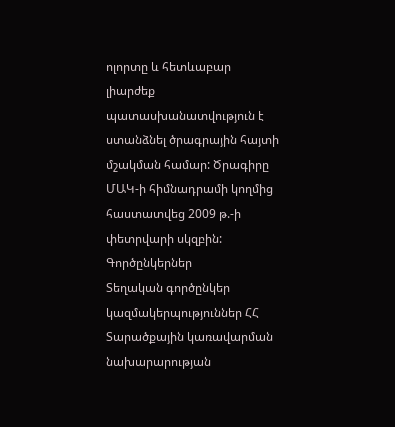ոլորտը և հետևաբար լիարժեք պատասխանատվություն է ստանձնել ծրագրային հայտի մշակման համար: Ծրագիրը ՄԱԿ-ի հիմնադրամի կողմից հաստատվեց 2009 թ.-ի փետրվարի սկզբին:
Գործընկերներ
Տեղական գործընկեր կազմակերպություններ ՀՀ Տարածքային կառավարման նախարարության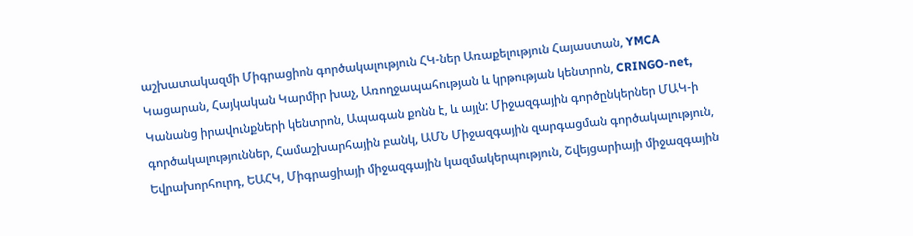աշխատակազմի Միգրացիոն գործակալություն ՀԿ-ներ Առաքելություն Հայաստան, YMCA Կացարան, Հայկական Կարմիր խաչ, Առողջապահության և կրթության կենտրոն, CRINGO-net, Կանանց իրավունքների կենտրոն, Ապագան քոնն է, և այլն: Միջազգային գործընկերներ ՄԱԿ-ի գործակալություններ, Համաշխարհային բանկ, ԱՄՆ Միջազգային զարգացման գործակալություն, Եվրախորհուրդ, ԵԱՀԿ, Միգրացիայի միջազգային կազմակերպություն, Շվեյցարիայի միջազգային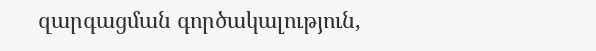զարգացման գործակալություն,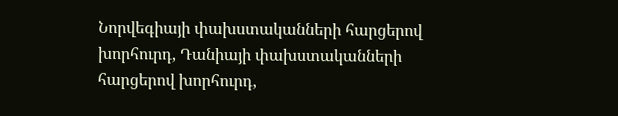Նորվեգիայի փախստականների հարցերով խորհուրդ, Դանիայի փախստականների հարցերով խորհուրդ,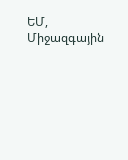ԵՄ, Միջազգային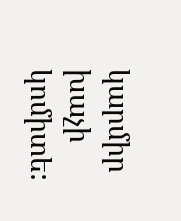կարմիր խաչի կոմիտե: